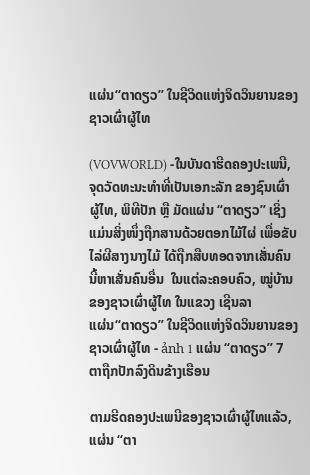ແຜ່ນ“ຕາດຽວ” ໃນຊີວິດແຫ່ງຈິດວິນຍານຂອງຊາວເຜົ່າຜູ້ໄທ

(VOVWORLD) -ໃນບັນດາຮີດຄອງປະເພນີ, ຈຸດວັດທະນະທຳທີ່ເປັນເອກະລັກ ຂອງຊົນເຜົ່າຜູ້ໄທ, ພິທີປັກ ຫຼື ມັດແຜ່ນ “ຕາດຽວ” ເຊິ່ງແມ່ນສິ່ງໜຶ່ງຖືກສານດ້ວຍຕອກໄມ້ໄຜ່ ເພື່ອຂັບໄລ່ຜີສາງນາງໄມ້ ໄດ້ຖືກສືບທອດຈາກເສັ່ນຄົນນີ້ຫາເສັ່ນຄົນອື່ນ  ໃນແຕ່ລະຄອບຄົວ, ໝູ່ບ້ານຂອງຊາວເຜົ່າຜູ້ໄທ ໃນແຂວງ ເຊີນລາ
ແຜ່ນ“ຕາດຽວ” ໃນຊີວິດແຫ່ງຈິດວິນຍານຂອງຊາວເຜົ່າຜູ້ໄທ - ảnh 1 ແຜ່ນ “ຕາດຽວ” 7 ຕາຖືກປັກລົງດິນຂ້າງເຮືອນ

ຕາມຮີດຄອງປະເພນີຂອງຊາວເຜົ່າຜູ້ໄທແລ້ວ, ແຜ່ນ “ຕາ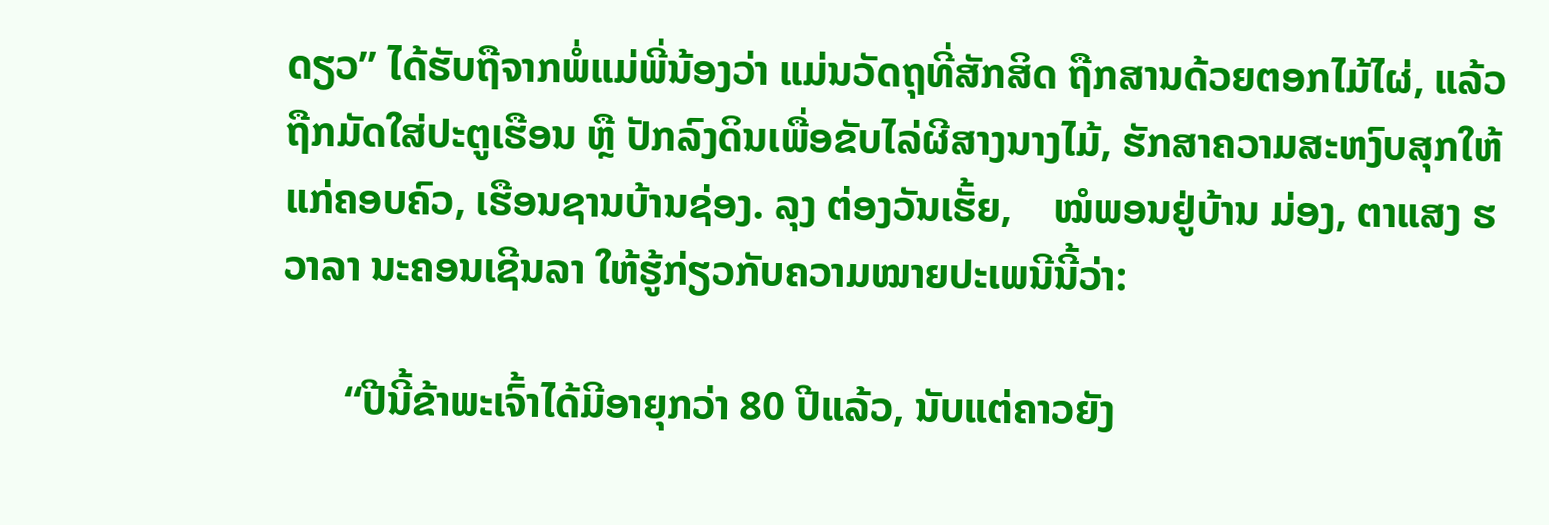ດຽວ” ໄດ້ຮັບຖືຈາກພໍ່ແມ່ພີ່ນ້ອງວ່າ ແມ່ນວັດຖຸທີ່ສັກສິດ ຖືກສານດ້ວຍຕອກໄມ້ໄຜ່, ແລ້ວຖືກມັດໃສ່ປະຕູເຮືອນ ຫຼື ປັກລົງດິນເພື່ອຂັບໄລ່ຜີສາງນາງໄມ້, ຮັກສາຄວາມສະຫງົບສຸກໃຫ້ແກ່ຄອບຄົວ, ເຮືອນຊານບ້ານຊ່ອງ. ລຸງ ຕ່ອງວັນເຮັ້ຍ,    ໝໍພອນຢູ່ບ້ານ ມ່ອງ, ຕາແສງ ຮວາລາ ນະຄອນເຊີນລາ ໃຫ້ຮູ້ກ່ຽວກັບຄວາມໝາຍປະເພນີນີ້ວ່າ:

      “ປີນີ້ຂ້າພະເຈົ້າໄດ້ມີອາຍຸກວ່າ 80 ປີແລ້ວ, ນັບແຕ່ຄາວຍັງ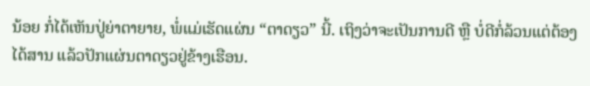ນ້ອຍ ກໍ່ໄດ້ເຫັນປູ່ຍ່າຕາຍາຍ, ພໍ່ແມ່ເຮັດແຜ່ນ “ຕາດຽວ” ນີ້. ເຖິງວ່າຈະເປັນການດີ ຫຼື ບໍ່ດີກໍ່ລ້ວນແຕ່ຕ້ອງໄດ້ສານ ແລ້ວປັກແຜ່ນຕາດຽວຢູ່ຂ້າງເຮືອນ.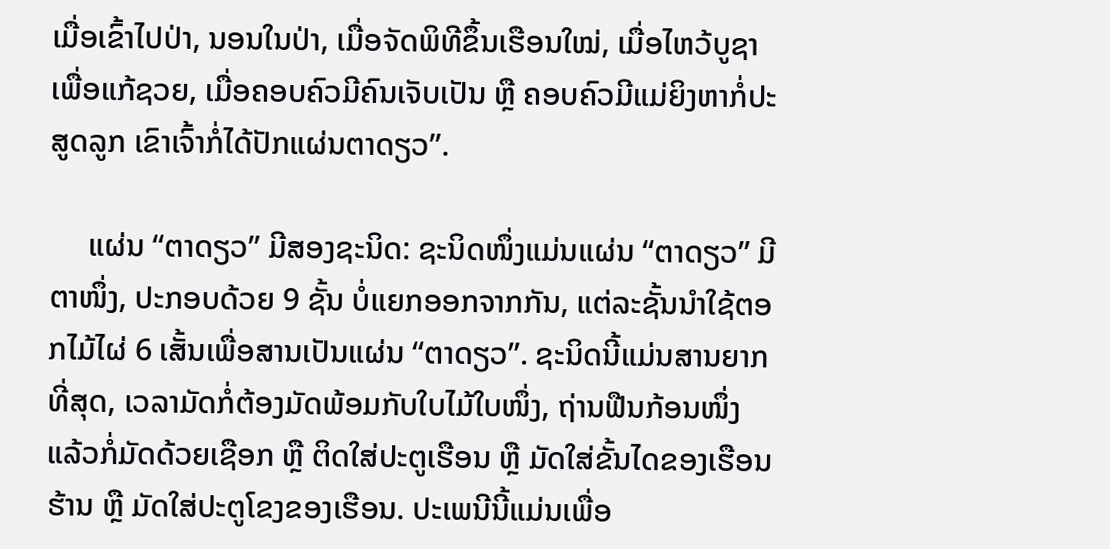ເມື່ອເຂົ້າໄປປ່າ, ນອນໃນປ່າ, ເມື່ອຈັດພິທີຂຶ້ນເຮືອນໃໝ່, ເມື່ອໄຫວ້ບູຊາເພື່ອແກ້ຊວຍ, ເມື່ອຄອບຄົວມີຄົນເຈັບເປັນ ຫຼື ຄອບຄົວມີແມ່ຍິງຫາກໍ່ປະສູດລູກ ເຂົາເຈົ້າກໍ່ໄດ້ປັກແຜ່ນຕາດຽວ”.

     ແຜ່ນ “ຕາດຽວ” ມີສອງຊະນິດ: ຊະນິດໜຶ່ງແມ່ນແຜ່ນ “ຕາດຽວ” ມີຕາໜຶ່ງ, ປະກອບດ້ວຍ 9 ຊັ້ນ ບໍ່ແຍກອອກຈາກກັນ, ແຕ່ລະຊັ້ນນຳໃຊ້ຕອກໄມ້ໄຜ່ 6 ເສັ້ນເພື່ອສານເປັນແຜ່ນ “ຕາດຽວ”. ຊະນິດນີ້ແມ່ນສານຍາກທີ່ສຸດ, ເວລາມັດກໍ່ຕ້ອງມັດພ້ອມກັບໃບໄມ້ໃບໜຶ່ງ, ຖ່ານຟືນກ້ອນໜຶ່ງ ແລ້ວກໍ່ມັດດ້ວຍເຊືອກ ຫຼື ຕິດໃສ່ປະຕູເຮືອນ ຫຼື ມັດໃສ່ຂັ້ນໄດຂອງເຮືອນຮ້ານ ຫຼື ມັດໃສ່ປະຕູໂຂງຂອງເຮືອນ. ປະເພນີນີ້ແມ່ນເພື່ອ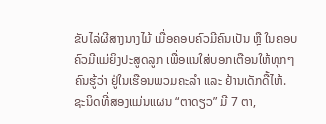ຂັບໄລ່ຜີສາງນາງໄມ້ ເມື່ອຄອບຄົວມີຄົນເປັນ ຫຼື ໃນຄອບຄົວມີແມ່ຍິງປະສູດລູກ ເພື່ອແນໃສ່ບອກເຕືອນໃຫ້ທຸກໆຄົນຮູ້ວ່າ ຢູ່ໃນເຮືອນພວມຄະລຳ ແລະ ຢ້ານເດັກດື້ໄຫ້. ຊະນິດທີ່ສອງແມ່ນແຜນ “ຕາດຽວ” ມີ 7 ຕາ,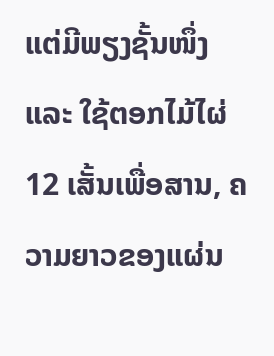ແຕ່ມີພຽງຊັ້ນໜຶ່ງ ແລະ ໃຊ້ຕອກໄມ້ໄຜ່ 12 ເສັ້ນເພື່ອສານ, ຄວາມຍາວຂອງແຜ່ນ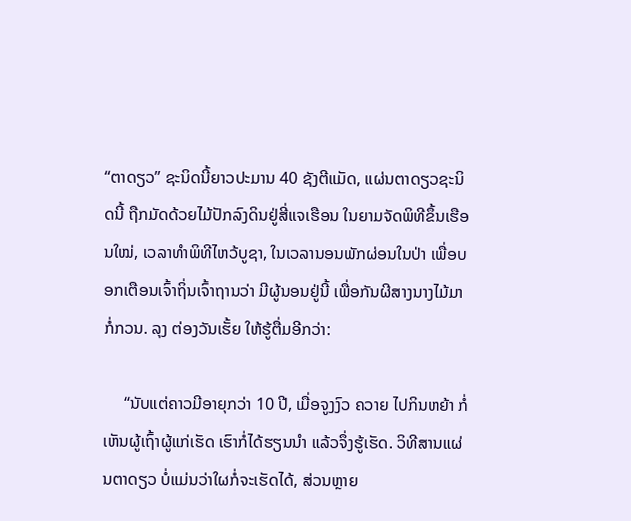“ຕາດຽວ” ຊະນິດນີ້ຍາວປະມານ 40 ຊັງຕີແມັດ, ແຜ່ນຕາດຽວຊະນິດນີ້ ຖືກມັດດ້ວຍໄມ້ປັກລົງດິນຢູ່ສີ່ແຈເຮືອນ ໃນຍາມຈັດພິທີຂຶ້ນເຮືອນໃໝ່, ເວລາທຳພິທີໄຫວ້ບູຊາ, ໃນເວລານອນພັກຜ່ອນໃນປ່າ ເພື່ອບອກເຕືອນເຈົ້າຖິ່ນເຈົ້າຖານວ່າ ມີຜູ້ນອນຢູ່ນີ້ ເພື່ອກັນຜີສາງນາງໄມ້ມາກໍ່ກວນ. ລຸງ ຕ່ອງວັນເຮັ້ຍ ໃຫ້ຮູ້ຕື່ມອີກວ່າ:

     “ນັບແຕ່ຄາວມີອາຍຸກວ່າ 10 ປີ, ເມື່ອຈູງງົວ ຄວາຍ ໄປກິນຫຍ້າ ກໍ່ເຫັນຜູ້ເຖົ້າຜູ້ແກ່ເຮັດ ເຮົາກໍ່ໄດ້ຮຽນນຳ ແລ້ວຈຶ່ງຮູ້ເຮັດ. ວິທີສານແຜ່ນຕາດຽວ ບໍ່ແມ່ນວ່າໃຜກໍ່ຈະເຮັດໄດ້, ສ່ວນຫຼາຍ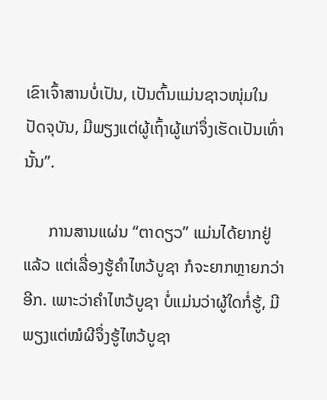ເຂົາເຈົ້າສານບໍ່ເປັນ, ເປັນຕົ້ນແມ່ນຊາວໜຸ່ມໃນປັດຈຸບັນ, ມີພຽງແຕ່ຜູ້ເຖົ້າຜູ້ແກ່ຈຶ່ງເຮັດເປັນເທົ່ານັ້ນ”.

      ການສານແຜ່ນ “ຕາດຽວ” ແມ່ນໄດ້ຍາກຢູ່ແລ້ວ ແຕ່ເລື່ອງຮູ້ຄຳໄຫວ້ບູຊາ ກໍຈະຍາກຫຼາຍກວ່າອີກ. ເພາະວ່າຄຳໄຫວ້ບູຊາ ບໍ່ແມ່ນວ່າຜູ້ໃດກໍ່ຮູ້, ມີພຽງແຕ່ໝໍຜີຈຶ່ງຮູ້ໄຫວ້ບູຊາ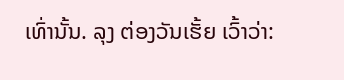ເທົ່ານັ້ນ. ລຸງ ຕ່ອງວັນເຮັ້ຍ ເວົ້າວ່າ: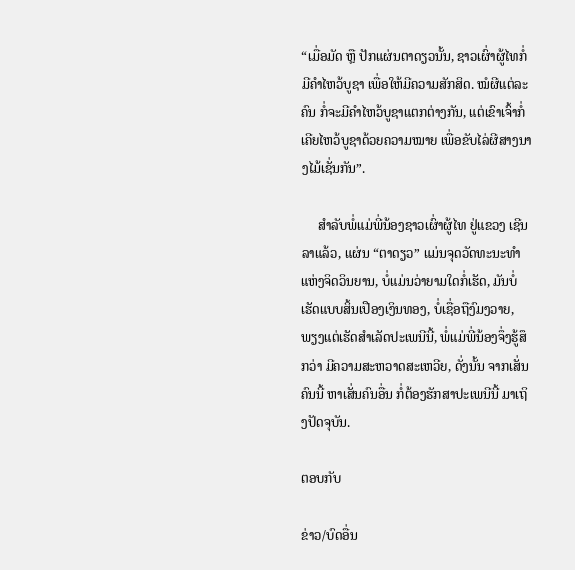“ເມື່ອມັດ ຫຼື ປັກແຜ່ນຕາດຽວນັ້ນ, ຊາວເຜົ່າຜູ້ໄທກໍ່ມີຄຳໄຫວ້ບູຊາ ເພື່ອໃຫ້ມີຄວາມສັກສິດ. ໝໍຜີແຕ່ລະຄົນ ກໍ່ຈະມີຄຳໄຫວ້ບູຊາແຕກຕ່າງກັນ, ແຕ່ເຂົາເຈົ້າກໍ່ເຄີຍໄຫວ້ບູຊາດ້ວຍຄວາມໝາຍ ເພື່ອຂັບໄລ່ຜີສາງນາງໄມ້ເຊັ່ນກັນ”.

     ສຳລັບພໍ່ແມ່ພີ່ນ້ອງຊາວເຜົ່າຜູ້ໄທ ຢູ່ແຂວງ ເຊີນລາແລ້ວ, ແຜ່ນ “ຕາດຽວ” ແມ່ນຈຸດວັດທະນະທຳແຫ່ງຈິດວິນຍານ, ບໍ່ແມ່ນວ່າຍາມໃດກໍ່ເຮັດ, ມັນບໍ່ເຮັດແບບສິ້ນເປືອງເງິນທອງ, ບໍ່ເຊື່ອຖືງົມງວາຍ, ພຽງແຕ່ເຮັດສຳເລັດປະເພນີນີ້, ພໍ່ແມ່ພີ່ນ້ອງຈຶ່ງຮູ້ສຶກວ່າ ມີຄວາມສະຫວາດສະເຫວີຍ, ດັ່ງນັ້ນ ຈາກເສັ່ນຄົນນີ້ ຫາເສັ່ນຄົນອື່ນ ກໍ່ຕ້ອງຮັກສາປະເພນີນີ້ ມາເຖິງປັດຈຸບັນ.

ຕອບກັບ

ຂ່າວ/ບົດອື່ນ